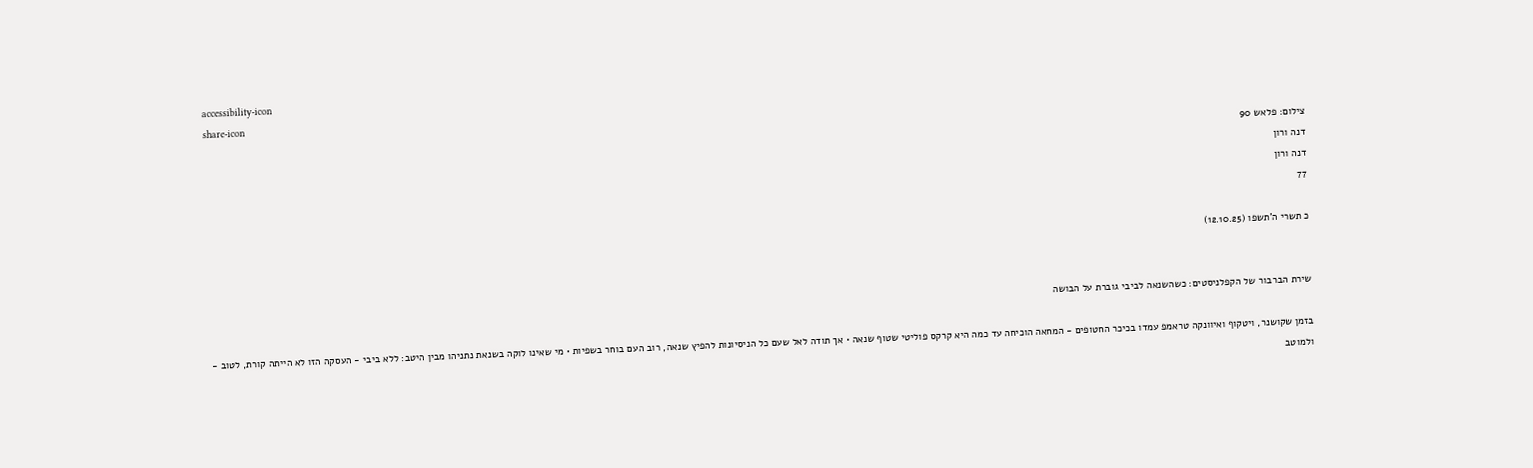accessibility-icon
share-icon
צילום: פלאש 90
דנה ורון
דנה ורון
77

כ תשרי ה'תשפו (12.10.25)


שירת הברבור של הקפלניסטים: כשהשנאה לביבי גוברת על הבושה

בזמן שקושנר, ויטקוף ואיוונקה טראמפ עמדו בכיכר החטופים - המחאה הוכיחה עד כמה היא קרקס פוליטי שטוף שנאה • אך תודה לאל שעם כל הניסיונות להפיץ שנאה, רוב העם בוחר בשפיות • מי שאינו לוקה בשנאת נתניהו מבין היטב: ללא ביבי - העסקה הזו לא הייתה קורת, לטוב - ולמוטב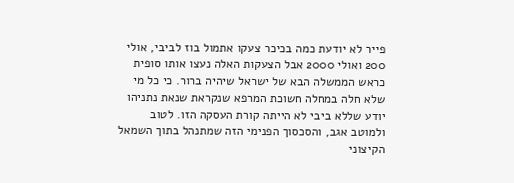פייר לא יודעת כמה בכיכר צעקו אתמול בוז לביבי, אולי 200 ואולי 2000 אבל הצעקות האלה נעצו אותו סופית כראש הממשלה הבא של ישראל שיהיה ברור. כי כל מי שלא חלה במחלה חשוכת המרפא שנקראת שנאת נתניהו יודע שללא ביבי לא הייתה קורת העסקה הזו. לטוב ולמוטב אגב, והסכסוך הפנימי הזה שמתנהל בתוך השמאל הקיצוני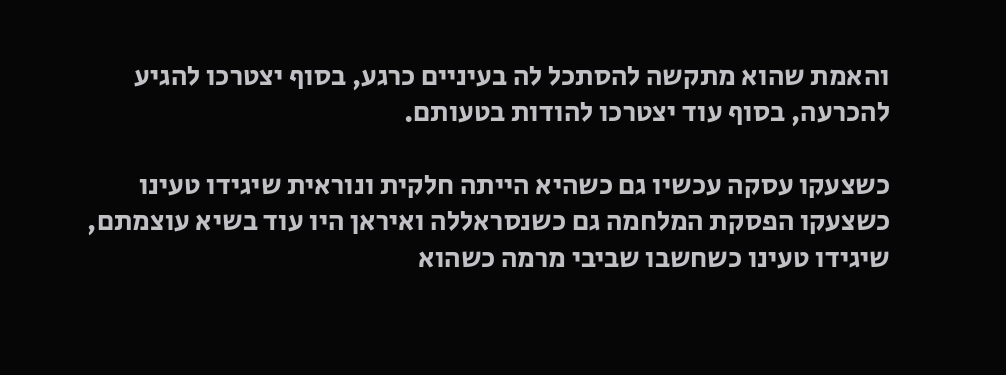והאמת שהוא מתקשה להסתכל לה בעיניים כרגע, בסוף יצטרכו להגיע להכרעה, בסוף עוד יצטרכו להודות בטעותם.

כשצעקו עסקה עכשיו גם כשהיא הייתה חלקית ונוראית שיגידו טעינו כשצעקו הפסקת המלחמה גם כשנסראללה ואיראן היו עוד בשיא עוצמתם, שיגידו טעינו כשחשבו שביבי מרמה כשהוא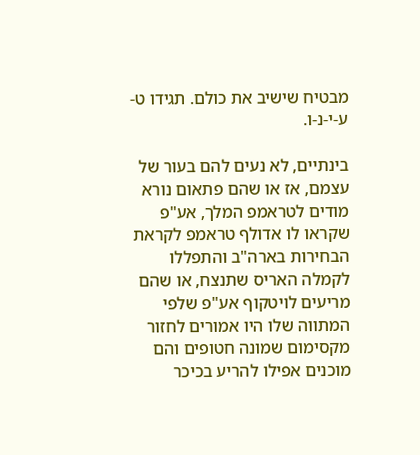מבטיח שישיב את כולם. תגידו ט-ע-י-נ-ו.

בינתיים, לא נעים להם בעור של עצמם, אז או שהם פתאום נורא מודים לטראמפ המלך, אע"פ שקראו לו אדולף טראמפ לקראת הבחירות בארה"ב והתפללו לקמלה האריס שתנצח, או שהם מריעים לויטקוף אע"פ שלפי המתווה שלו היו אמורים לחזור מקסימום שמונה חטופים והם מוכנים אפילו להריע בכיכר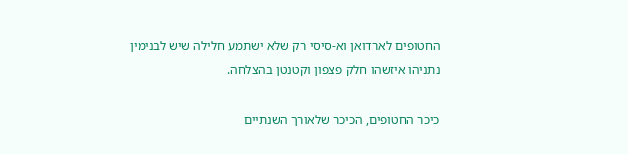החטופים לארדואן וא-סיסי רק שלא ישתמע חלילה שיש לבנימין נתניהו איזשהו חלק פצפון וקטנטן בהצלחה.

כיכר החטופים, הכיכר שלאורך השנתיים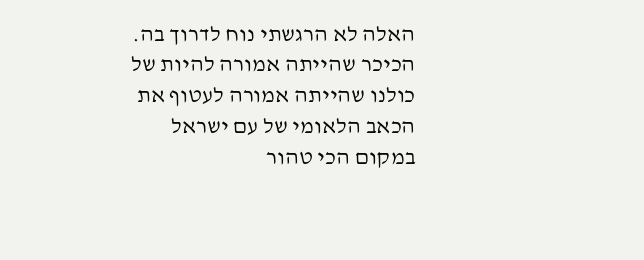האלה לא הרגשתי נוח לדרוך בה. הכיכר שהייתה אמורה להיות של כולנו שהייתה אמורה לעטוף את הכאב הלאומי של עם ישראל במקום הכי טהור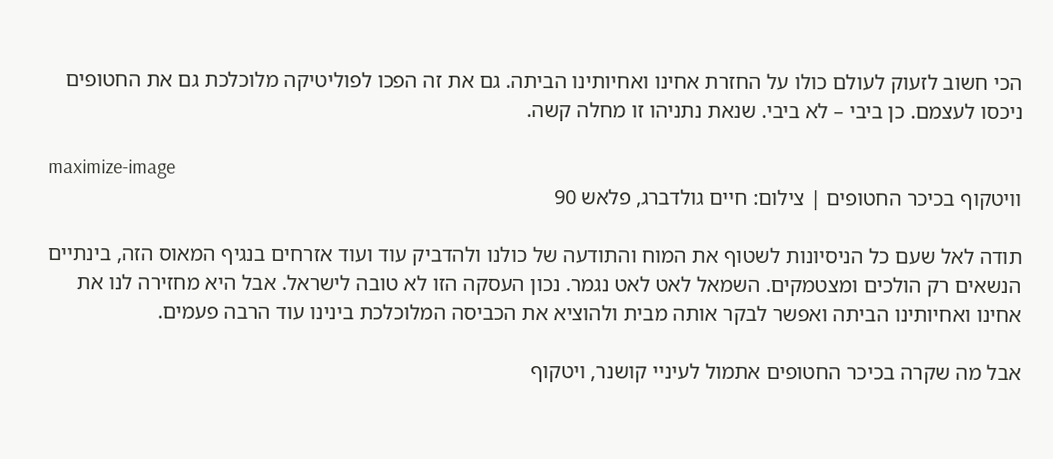הכי חשוב לזעוק לעולם כולו על החזרת אחינו ואחיותינו הביתה. גם את זה הפכו לפוליטיקה מלוכלכת גם את החטופים ניכסו לעצמם. כן ביבי – לא ביבי. שנאת נתניהו זו מחלה קשה.

maximize-image
וויטקוף בכיכר החטופים | צילום: חיים גולדברג, פלאש 90

תודה לאל שעם כל הניסיונות לשטוף את המוח והתודעה של כולנו ולהדביק עוד ועוד אזרחים בנגיף המאוס הזה, בינתיים הנשאים רק הולכים ומצטמקים. השמאל לאט לאט נגמר. נכון העסקה הזו לא טובה לישראל. אבל היא מחזירה לנו את אחינו ואחיותינו הביתה ואפשר לבקר אותה מבית ולהוציא את הכביסה המלוכלכת בינינו עוד הרבה פעמים.

אבל מה שקרה בכיכר החטופים אתמול לעיניי קושנר, ויטקוף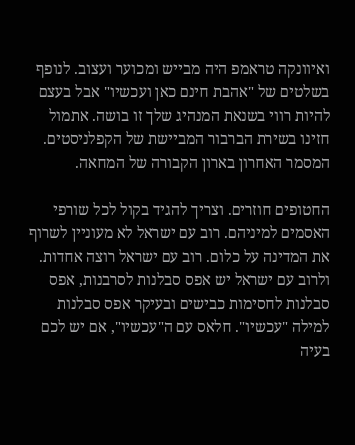ואיוונקה טראמפ היה מבייש ומכוער ועצוב. לנופף בשלטים של "אהבת חינם כאן ועכשיו" אבל בעצם להיות רווי בשנאת המנהיג שלך זו בושה. אתמול חזינו בשירת הברבור המביישת של הקפלניסטים. המסמר האחרון בארון הקבורה של המחאה.

החטופים חוזרים. וצריך להגיד בקול לכל שורפי האסמים למיניהם. רוב עם ישראל לא מעוניין לשרוף את המדינה על כלום. רוב עם ישראל רוצה אחדות. ולרוב עם ישראל יש אפס סבלנות לסרבנות, אפס סבלנות לחסימות כבישים ובעיקר אפס סבלנות למילה "עכשיו". חלאס עם ה"עכשיו", אם יש לכם בעיה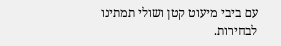עם ביבי מיעוט קטן ושולי תמתינו לבחירות.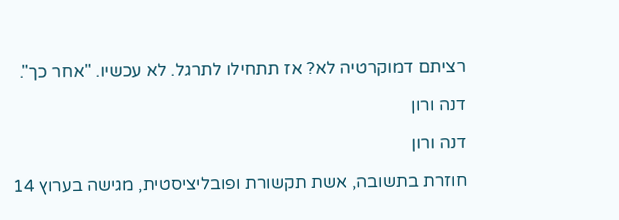רציתם דמוקרטיה לא? אז תתחילו לתרגל. לא עכשיו. "אחר כך".

דנה ורון

דנה ורון

חוזרת בתשובה, אשת תקשורת ופובליציסטית, מגישה בערוץ 14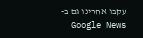עקבו אחרינו גם ב-Google News